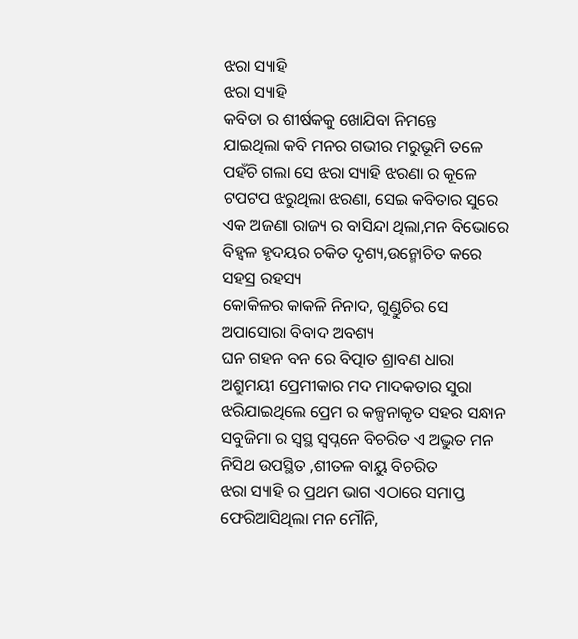ଝରା ସ୍ୟାହି
ଝରା ସ୍ୟାହି
କବିତା ର ଶୀର୍ଷକକୁ ଖୋଯିବା ନିମନ୍ତେ
ଯାଇଥିଲା କବି ମନର ଗଭୀର ମରୁଭୂମି ତଳେ
ପହଁଚି ଗଲା ସେ ଝରା ସ୍ୟାହି ଝରଣା ର କୂଳେ
ଟପଟପ ଝରୁଥିଲା ଝରଣା, ସେଇ କବିତାର ସୁରେ
ଏକ ଅଜଣା ରାଜ୍ୟ ର ବାସିନ୍ଦା ଥିଲା,ମନ ବିଭୋରେ
ବିହ୍ୱଳ ହୃଦୟର ଚକିତ ଦୃଶ୍ୟ,ଉନ୍ମୋଚିତ କରେ ସହସ୍ର ରହସ୍ୟ
କୋକିଳର କାକଳି ନିନାଦ, ଗୁଣ୍ଡୁଚିର ସେ ଅପାସୋରା ବିବାଦ ଅବଶ୍ୟ
ଘନ ଗହନ ବନ ରେ ବିତ୍ପାତ ଶ୍ରାବଣ ଧାରା
ଅଶ୍ରୁମୟୀ ପ୍ରେମୀକାର ମଦ ମାଦକତାର ସୁରା
ଝରିଯାଇଥିଲେ ପ୍ରେମ ର କଳ୍ପନାକୃତ ସହର ସନ୍ଧାନ
ସବୁଜିମା ର ସ୍ଵସ୍ଥ ସ୍ୱପ୍ନନେ ବିଚରିତ ଏ ଅଦ୍ଭୁତ ମନ
ନିସିଥ ଉପସ୍ଥିତ ,ଶୀତଳ ବାୟୁ ବିଚରିତ
ଝରା ସ୍ୟାହି ର ପ୍ରଥମ ଭାଗ ଏଠାରେ ସମାପ୍ତ
ଫେରିଆସିଥିଲା ମନ ମୌନି,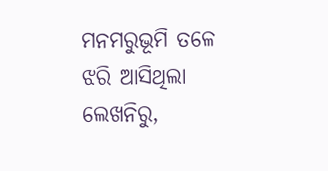ମନମରୁଭୂମି ତଳେ
ଝରି ଆସିଥିଲା ଲେଖନିରୁ,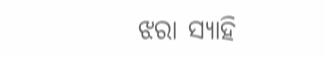ଝରା ସ୍ୟାହି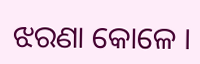ଝରଣା କୋଳେ ।